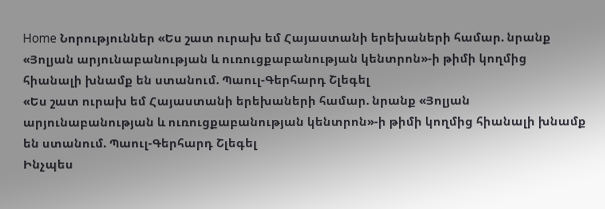Home Նորություններ «Ես շատ ուրախ եմ Հայաստանի երեխաների համար. նրանք «Յոլյան արյունաբանության և ուռուցքաբանության կենտրոն»-ի թիմի կողմից հիանալի խնամք են ստանում. Պաուլ-Գերհարդ Շլեգել
«Ես շատ ուրախ եմ Հայաստանի երեխաների համար. նրանք «Յոլյան արյունաբանության և ուռուցքաբանության կենտրոն»-ի թիմի կողմից հիանալի խնամք են ստանում. Պաուլ-Գերհարդ Շլեգել
Ինչպես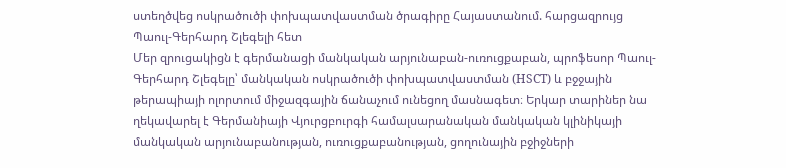ստեղծվեց ոսկրածուծի փոխպատվաստման ծրագիրը Հայաստանում. հարցազրույց Պաուլ-Գերհարդ Շլեգելի հետ
Մեր զրուցակիցն է գերմանացի մանկական արյունաբան-ուռուցքաբան, պրոֆեսոր Պաուլ-Գերհարդ Շլեգելը՝ մանկական ոսկրածուծի փոխպատվաստման (HSCT) և բջջային թերապիայի ոլորտում միջազգային ճանաչում ունեցող մասնագետ։ Երկար տարիներ նա ղեկավարել է Գերմանիայի Վյուրցբուրգի համալսարանական մանկական կլինիկայի մանկական արյունաբանության, ուռուցքաբանության, ցողունային բջիջների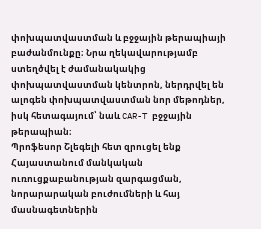փոխպատվաստման և բջջային թերապիայի բաժանմունքը։ Նրա ղեկավարությամբ ստեղծվել է ժամանակակից փոխպատվաստման կենտրոն, ներդրվել են ալոգեն փոխպատվաստման նոր մեթոդներ, իսկ հետագայում՝ նաև CAR-T բջջային թերապիան։
Պրոֆեսոր Շլեգելի հետ զրուցել ենք Հայաստանում մանկական ուռուցքաբանության զարգացման, նորարարական բուժումների և հայ մասնագետներին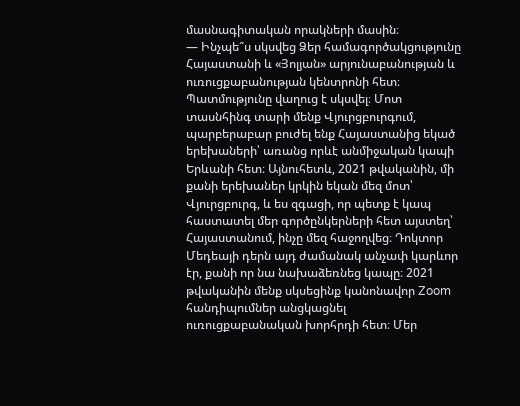մասնագիտական որակների մասին։
— Ինչպե՞ս սկսվեց Ձեր համագործակցությունը Հայաստանի և «Յոլյան» արյունաբանության և ուռուցքաբանության կենտրոնի հետ։
Պատմությունը վաղուց է սկսվել։ Մոտ տասնհինգ տարի մենք Վյուրցբուրգում, պարբերաբար բուժել ենք Հայաստանից եկած երեխաների՝ առանց որևէ անմիջական կապի Երևանի հետ։ Այնուհետև, 2021 թվականին, մի քանի երեխաներ կրկին եկան մեզ մոտ՝ Վյուրցբուրգ, և ես զգացի, որ պետք է կապ հաստատել մեր գործընկերների հետ այստեղ՝ Հայաստանում, ինչը մեզ հաջողվեց։ Դոկտոր Մեդեայի դերն այդ ժամանակ անչափ կարևոր էր, քանի որ նա նախաձեռնեց կապը։ 2021 թվականին մենք սկսեցինք կանոնավոր Zoom հանդիպումներ անցկացնել ուռուցքաբանական խորհրդի հետ։ Մեր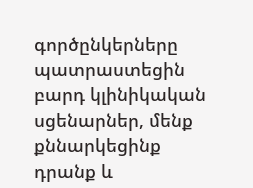գործընկերները պատրաստեցին բարդ կլինիկական սցենարներ, մենք քննարկեցինք դրանք և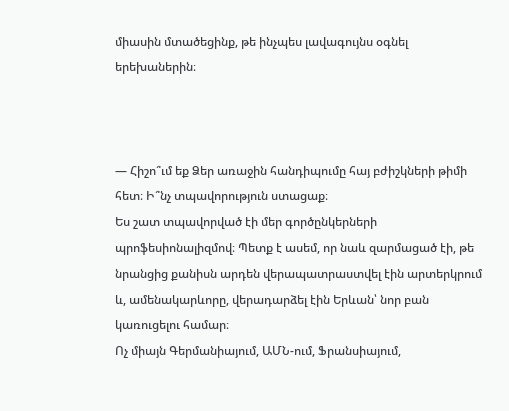միասին մտածեցինք, թե ինչպես լավագույնս օգնել երեխաներին։



— Հիշո՞ւմ եք Ձեր առաջին հանդիպումը հայ բժիշկների թիմի հետ։ Ի՞նչ տպավորություն ստացաք։
Ես շատ տպավորված էի մեր գործընկերների պրոֆեսիոնալիզմով։ Պետք է ասեմ, որ նաև զարմացած էի, թե նրանցից քանիսն արդեն վերապատրաստվել էին արտերկրում և, ամենակարևորը, վերադարձել էին Երևան՝ նոր բան կառուցելու համար։
Ոչ միայն Գերմանիայում, ԱՄՆ-ում, Ֆրանսիայում,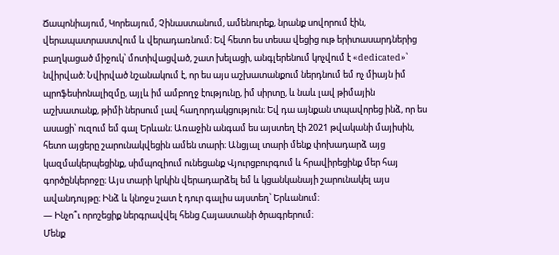Ճապոնիայում, Կորեայում, Չինաստանում, ամենուրեք, նրանք սովորում էին, վերապատրաստվում և վերադառնում։ Եվ հետո ես տեսա վեցից ութ երիտասարդներից բաղկացած միջուկ՝ մոտիվացված, շատ խելացի, անգլերենում կոչվում է «dedicated»՝ նվիրված։ Նվիրված նշանակում է, որ ես այս աշխատանքում ներդնում եմ ոչ միայն իմ պրոֆեսիոնալիզմը, այլև իմ ամբողջ էությունը, իմ սիրտը, և նաև լավ թիմային աշխատանք, թիմի ներսում լավ հաղորդակցություն։ Եվ դա այնքան տպավորեց ինձ, որ ես ասացի՝ ուզում եմ գալ Երևան։ Առաջին անգամ ես այստեղ էի 2021 թվականի մայիսին, հետո այցերը շարունակվեցին ամեն տարի։ Անցյալ տարի մենք փոխադարձ այց կազմակերպեցինք, սիմպոզիում ունեցանք Վյուրցբուրգում և հրավիրեցինք մեր հայ գործընկերոջը։ Այս տարի կրկին վերադարձել եմ և կցանկանայի շարունակել այս ավանդույթը։ Ինձ և կնոջս շատ է դուր գալիս այստեղ՝ Երևանում։
— Ինչո՞ւ որոշեցիք ներգրավվել հենց Հայաստանի ծրագրերում։
Մենք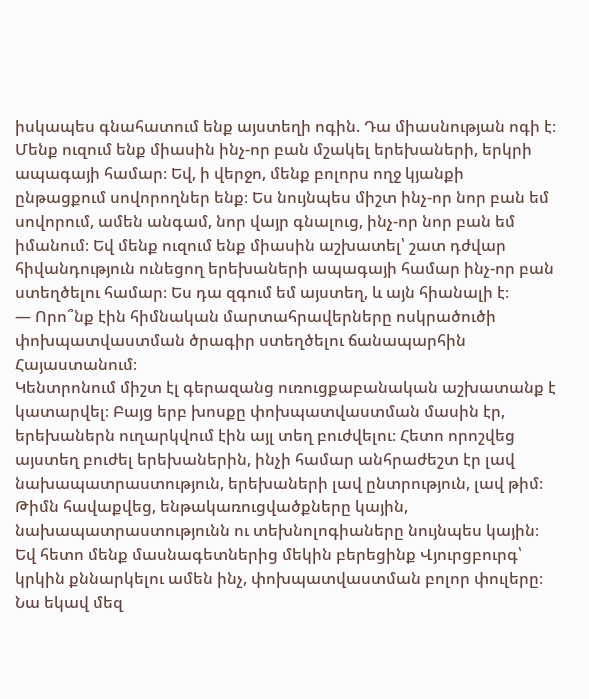իսկապես գնահատում ենք այստեղի ոգին. Դա միասնության ոգի է։ Մենք ուզում ենք միասին ինչ-որ բան մշակել երեխաների, երկրի ապագայի համար։ Եվ, ի վերջո, մենք բոլորս ողջ կյանքի ընթացքում սովորողներ ենք։ Ես նույնպես միշտ ինչ-որ նոր բան եմ սովորում, ամեն անգամ, նոր վայր գնալուց, ինչ-որ նոր բան եմ իմանում։ Եվ մենք ուզում ենք միասին աշխատել՝ շատ դժվար հիվանդություն ունեցող երեխաների ապագայի համար ինչ-որ բան ստեղծելու համար։ Ես դա զգում եմ այստեղ, և այն հիանալի է։
— Որո՞նք էին հիմնական մարտահրավերները ոսկրածուծի փոխպատվաստման ծրագիր ստեղծելու ճանապարհին Հայաստանում։
Կենտրոնում միշտ էլ գերազանց ուռուցքաբանական աշխատանք է կատարվել։ Բայց երբ խոսքը փոխպատվաստման մասին էր, երեխաներն ուղարկվում էին այլ տեղ բուժվելու։ Հետո որոշվեց այստեղ բուժել երեխաներին, ինչի համար անհրաժեշտ էր լավ նախապատրաստություն, երեխաների լավ ընտրություն, լավ թիմ։ Թիմն հավաքվեց, ենթակառուցվածքները կային, նախապատրաստությունն ու տեխնոլոգիաները նույնպես կային։ Եվ հետո մենք մասնագետներից մեկին բերեցինք Վյուրցբուրգ՝ կրկին քննարկելու ամեն ինչ, փոխպատվաստման բոլոր փուլերը։ Նա եկավ մեզ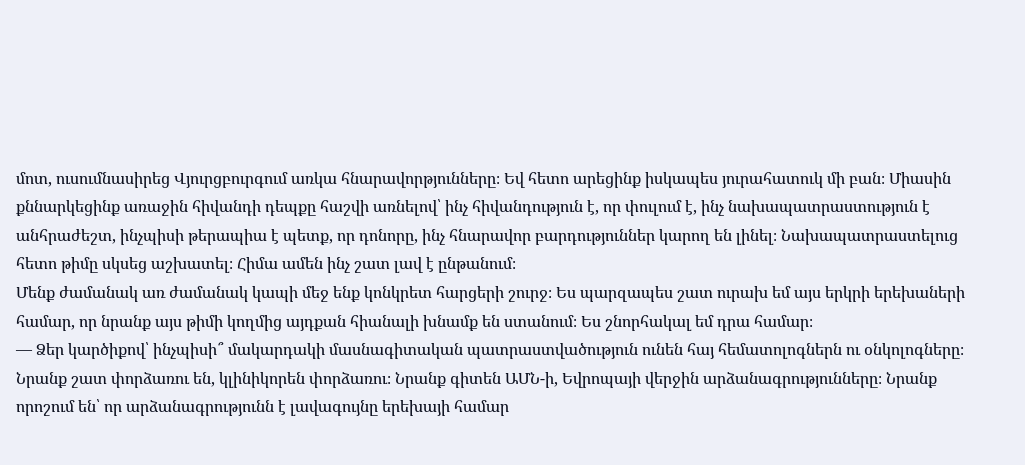մոտ, ուսումնասիրեց Վյուրցբուրգում առկա հնարավորթյունները։ Եվ հետո արեցինք իսկապես յուրահատուկ մի բան։ Միասին քննարկեցինք առաջին հիվանդի դեպքը հաշվի առնելով՝ ինչ հիվանդություն է, որ փուլում է, ինչ նախապատրաստություն է անհրաժեշտ, ինչպիսի թերապիա է պետք, որ դոնորը, ինչ հնարավոր բարդություններ կարող են լինել։ Նախապատրաստելուց հետո թիմը սկսեց աշխատել։ Հիմա ամեն ինչ շատ լավ է ընթանում։
Մենք ժամանակ առ ժամանակ կապի մեջ ենք կոնկրետ հարցերի շուրջ։ Ես պարզապես շատ ուրախ եմ այս երկրի երեխաների համար, որ նրանք այս թիմի կողմից այդքան հիանալի խնամք են ստանում։ Ես շնորհակալ եմ դրա համար։
— Ձեր կարծիքով՝ ինչպիսի՞ մակարդակի մասնագիտական պատրաստվածություն ունեն հայ հեմատոլոգներն ու օնկոլոգները։
Նրանք շատ փորձառու են, կլինիկորեն փորձառու։ Նրանք գիտեն ԱՄՆ-ի, Եվրոպայի վերջին արձանագրությունները։ Նրանք որոշում են՝ որ արձանագրությունն է լավագույնը երեխայի համար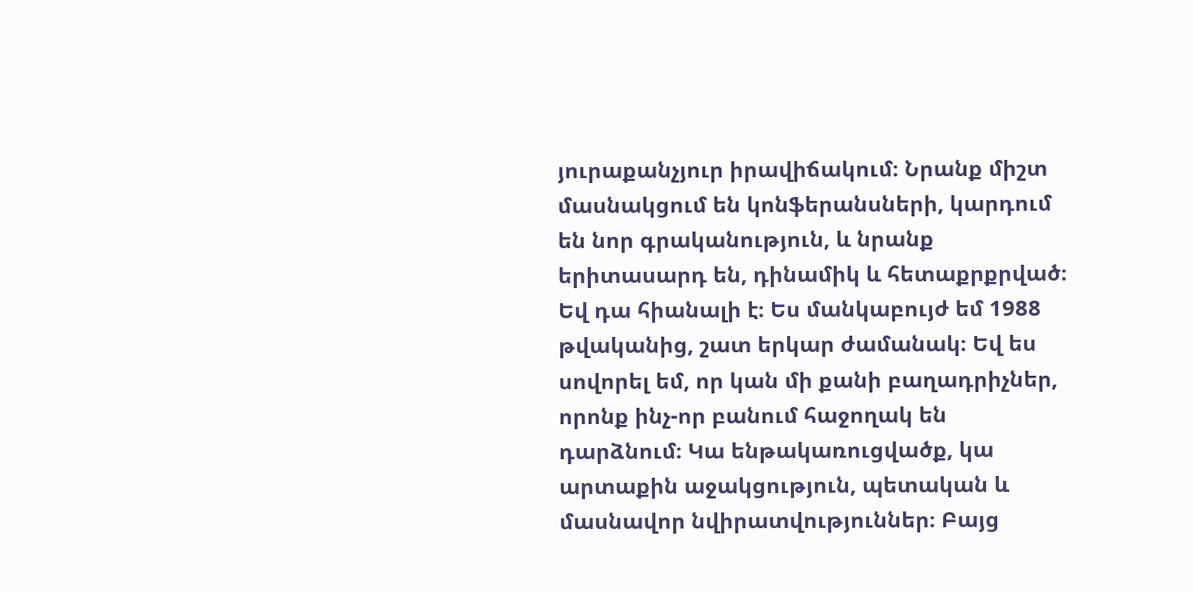յուրաքանչյուր իրավիճակում։ Նրանք միշտ մասնակցում են կոնֆերանսների, կարդում են նոր գրականություն, և նրանք երիտասարդ են, դինամիկ և հետաքրքրված։ Եվ դա հիանալի է։ Ես մանկաբույժ եմ 1988 թվականից, շատ երկար ժամանակ։ Եվ ես սովորել եմ, որ կան մի քանի բաղադրիչներ, որոնք ինչ-որ բանում հաջողակ են դարձնում։ Կա ենթակառուցվածք, կա արտաքին աջակցություն, պետական և մասնավոր նվիրատվություններ։ Բայց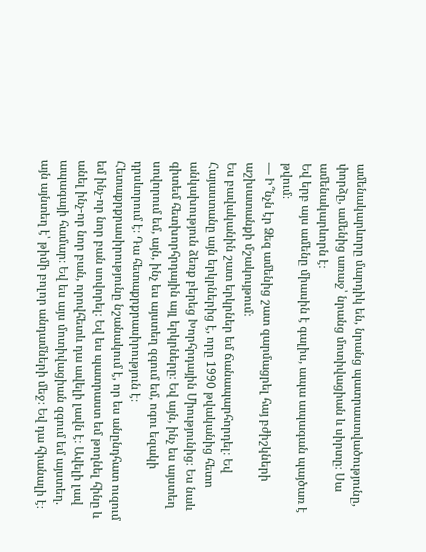ամենակարևորը մարդիկ են, նրանց պատրաստվածությունը, փորձը, ամենից առաջ՝ նրանց մոտիվացիան և սիրտը։ Սա ամենակարևորն է։
Եվ երբ այս ամենը միասին է գալիս, ապա ապագան պայծառ է թվում։
— Ի՞նչն էր Ձեզ ամենից շատ զարմացրել հայ բժիշկների աշխատանքի մշակույթում։
Ես բավականին շատ երկրներ եմ ճանապարհորդել։ Եվ Հայաստանը այն երկրներից է, որը 1990 թվականից հետո անկախություն ձեռք բերեց Խորհրդային Միությունից։ Ես նաև գիտեմ հետխորհրդային այլ երկրները։ Եվ այն, ինչ ես այստեղ սովորում եմ, այն, ինչ ես այստեղ զգում եմ, ոգու եզակի դրսևորում է։ Դա հետաքրքրասիրություն է։ Հետաքրքրասիրությունը նշանակում է, որ ես անընդհատ ուզում եմ ինչ-որ նոր բան սովորել։ Եվ ես պատրաստ եմ թողնել հինը և անել ինչ-որ նոր բան, որովհետև դա ավելի լավն է։ Ավելի լավ ապագայի համար։ Եվ ես այս մոտիվացիան զգում եմ այստեղ. այն այնտեղ է՝ թիմի բոլոր անդամների մեջ։ Եվ դա հիանալի է։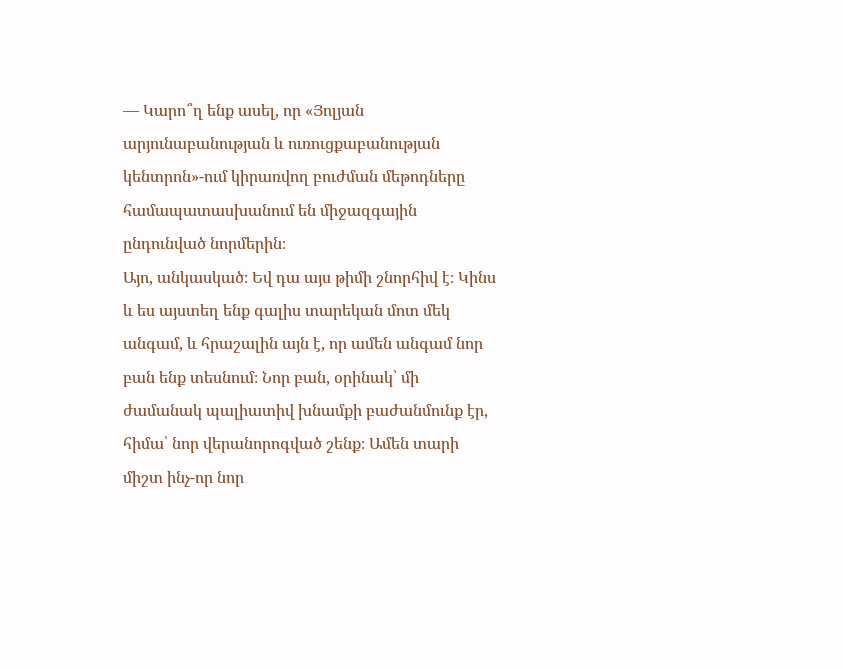— Կարո՞ղ ենք ասել, որ «Յոլյան արյունաբանության և ուռուցքաբանության կենտրոն»-ում կիրառվող բուժման մեթոդները համապատասխանում են միջազգային ընդունված նորմերին։
Այո, անկասկած։ Եվ դա այս թիմի շնորհիվ է։ Կինս և ես այստեղ ենք գալիս տարեկան մոտ մեկ անգամ, և հրաշալին այն է, որ ամեն անգամ նոր բան ենք տեսնում։ Նոր բան, օրինակ՝ մի ժամանակ պալիատիվ խնամքի բաժանմունք էր, հիմա՝ նոր վերանորոգված շենք։ Ամեն տարի միշտ ինչ-որ նոր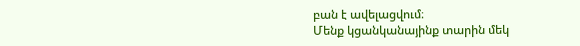բան է ավելացվում։
Մենք կցանկանայինք տարին մեկ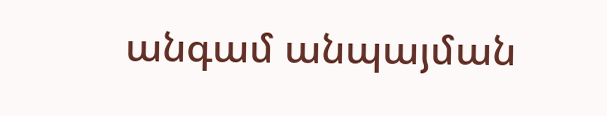անգամ անպայման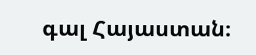գալ Հայաստան։